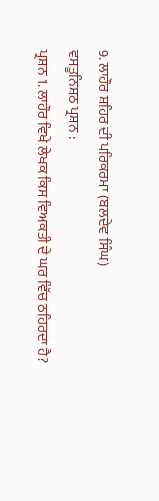9. ਲਾਹੌਰ ਸ਼ਹਿਰ ਦੀ ਪਰਿਕਰਮਾ (ਬਲਦੇਵ ਸਿੰਘ)
ਵਸਤੂਨਿਸ਼ਠ ਪ੍ਰਸ਼ਨ :
ਪ੍ਰਸ਼ਨ 1. ਲਾਹੌਰ ਵਿਖੇ ਲੇਖਕ ਕਿਸ ਵਿਅਕਤੀ ਦੇ ਘਰ ਵਿੱਚ ਠਹਿਰਦਾ ਹੈ?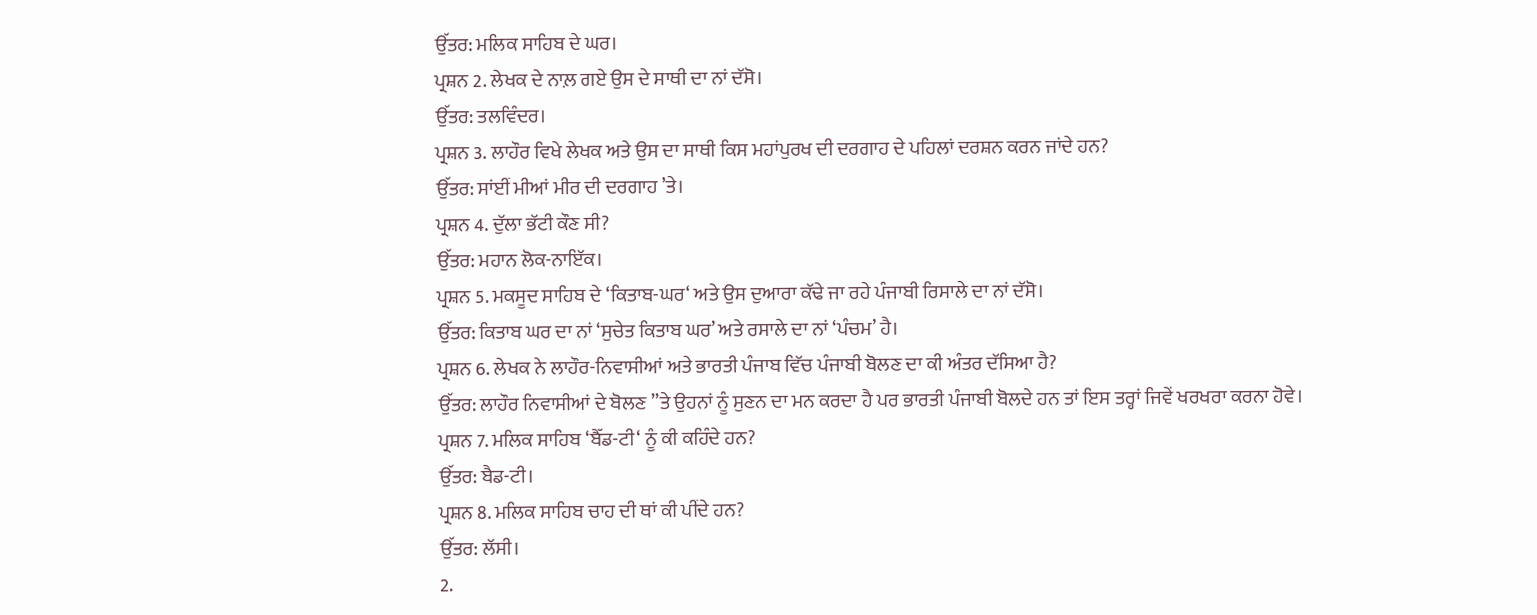ਉੱਤਰ: ਮਲਿਕ ਸਾਹਿਬ ਦੇ ਘਰ।
ਪ੍ਰਸ਼ਨ 2. ਲੇਖਕ ਦੇ ਨਾਲ਼ ਗਏ ਉਸ ਦੇ ਸਾਥੀ ਦਾ ਨਾਂ ਦੱਸੋ।
ਉੱਤਰ: ਤਲਵਿੰਦਰ।
ਪ੍ਰਸ਼ਨ 3. ਲਾਹੌਰ ਵਿਖੇ ਲੇਖਕ ਅਤੇ ਉਸ ਦਾ ਸਾਥੀ ਕਿਸ ਮਹਾਂਪੁਰਖ ਦੀ ਦਰਗਾਹ ਦੇ ਪਹਿਲਾਂ ਦਰਸ਼ਨ ਕਰਨ ਜਾਂਦੇ ਹਨ?
ਉੱਤਰ: ਸਾਂਈਂ ਮੀਆਂ ਮੀਰ ਦੀ ਦਰਗਾਹ ’ਤੇ।
ਪ੍ਰਸ਼ਨ 4. ਦੁੱਲਾ ਭੱਟੀ ਕੌਣ ਸੀ?
ਉੱਤਰ: ਮਹਾਨ ਲੋਕ-ਨਾਇੱਕ।
ਪ੍ਰਸ਼ਨ 5. ਮਕਸੂਦ ਸਾਹਿਬ ਦੇ ‘ਕਿਤਾਬ-ਘਰ‘ ਅਤੇ ਉਸ ਦੁਆਰਾ ਕੱਢੇ ਜਾ ਰਹੇ ਪੰਜਾਬੀ ਰਿਸਾਲੇ ਦਾ ਨਾਂ ਦੱਸੋ।
ਉੱਤਰ: ਕਿਤਾਬ ਘਰ ਦਾ ਨਾਂ ‘ਸੁਚੇਤ ਕਿਤਾਬ ਘਰ’ ਅਤੇ ਰਸਾਲੇ ਦਾ ਨਾਂ ‘ਪੰਚਮ’ ਹੈ।
ਪ੍ਰਸ਼ਨ 6. ਲੇਖਕ ਨੇ ਲਾਹੌਰ-ਨਿਵਾਸੀਆਂ ਅਤੇ ਭਾਰਤੀ ਪੰਜਾਬ ਵਿੱਚ ਪੰਜਾਬੀ ਬੋਲਣ ਦਾ ਕੀ ਅੰਤਰ ਦੱਸਿਆ ਹੈ?
ਉੱਤਰ: ਲਾਹੌਰ ਨਿਵਾਸੀਆਂ ਦੇ ਬੋਲਣ ’’ਤੇ ਉਹਨਾਂ ਨੂੰ ਸੁਣਨ ਦਾ ਮਨ ਕਰਦਾ ਹੈ ਪਰ ਭਾਰਤੀ ਪੰਜਾਬੀ ਬੋਲਦੇ ਹਨ ਤਾਂ ਇਸ ਤਰ੍ਹਾਂ ਜਿਵੇਂ ਖਰਖਰਾ ਕਰਨਾ ਹੋਵੇ।
ਪ੍ਰਸ਼ਨ 7. ਮਲਿਕ ਸਾਹਿਬ ‘ਬੈੱਡ-ਟੀ‘ ਨੂੰ ਕੀ ਕਹਿੰਦੇ ਹਨ?
ਉੱਤਰ: ਬੈਡ-ਟੀ।
ਪ੍ਰਸ਼ਨ 8. ਮਲਿਕ ਸਾਹਿਬ ਚਾਹ ਦੀ ਥਾਂ ਕੀ ਪੀਂਦੇ ਹਨ?
ਉੱਤਰ: ਲੱਸੀ।
2.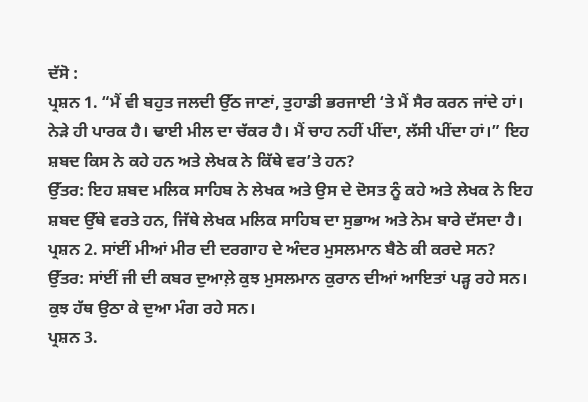ਦੱਸੋ :
ਪ੍ਰਸ਼ਨ 1. “ਮੈਂ ਵੀ ਬਹੁਤ ਜਲਦੀ ਉੱਠ ਜਾਣਾਂ, ਤੁਹਾਡੀ ਭਰਜਾਈ ‘ਤੇ ਮੈਂ ਸੈਰ ਕਰਨ ਜਾਂਦੇ ਹਾਂ। ਨੇੜੇ ਹੀ ਪਾਰਕ ਹੈ। ਢਾਈ ਮੀਲ ਦਾ ਚੱਕਰ ਹੈ। ਮੈਂ ਚਾਹ ਨਹੀਂ ਪੀਂਦਾ, ਲੱਸੀ ਪੀਂਦਾ ਹਾਂ।” ਇਹ ਸ਼ਬਦ ਕਿਸ ਨੇ ਕਹੇ ਹਨ ਅਤੇ ਲੇਖਕ ਨੇ ਕਿੱਥੇ ਵਰ’ਤੇ ਹਨ?
ਉੱਤਰ: ਇਹ ਸ਼ਬਦ ਮਲਿਕ ਸਾਹਿਬ ਨੇ ਲੇਖਕ ਅਤੇ ਉਸ ਦੇ ਦੋਸਤ ਨੂੰ ਕਹੇ ਅਤੇ ਲੇਖਕ ਨੇ ਇਹ ਸ਼ਬਦ ਉੱਥੇ ਵਰਤੇ ਹਨ, ਜਿੱਥੇ ਲੇਖਕ ਮਲਿਕ ਸਾਹਿਬ ਦਾ ਸੁਭਾਅ ਅਤੇ ਨੇਮ ਬਾਰੇ ਦੱਸਦਾ ਹੈ।
ਪ੍ਰਸ਼ਨ 2. ਸਾਂਈਂ ਮੀਆਂ ਮੀਰ ਦੀ ਦਰਗਾਹ ਦੇ ਅੰਦਰ ਮੁਸਲਮਾਨ ਬੈਠੇ ਕੀ ਕਰਦੇ ਸਨ?
ਉੱਤਰ: ਸਾਂਈਂ ਜੀ ਦੀ ਕਬਰ ਦੁਆਲ਼ੇ ਕੁਝ ਮੁਸਲਮਾਨ ਕੁਰਾਨ ਦੀਆਂ ਆਇਤਾਂ ਪੜ੍ਹ ਰਹੇ ਸਨ। ਕੁਝ ਹੱਥ ਉਠਾ ਕੇ ਦੁਆ ਮੰਗ ਰਹੇ ਸਨ।
ਪ੍ਰਸ਼ਨ 3.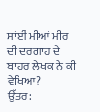ਸਾਂਈਂ ਮੀਆਂ ਮੀਰ ਦੀ ਦਰਗਾਹ ਦੇ ਬਾਹਰ ਲੇਖਕ ਨੇ ਕੀ ਵੇਖਿਆ?
ਉੱਤਰ: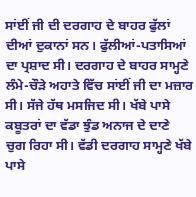ਸਾਂਈਂ ਜੀ ਦੀ ਦਰਗਾਹ ਦੇ ਬਾਹਰ ਫੁੱਲਾਂ ਦੀਆਂ ਦੁਕਾਨਾਂ ਸਨ। ਫੁੱਲੀਆਂ-ਪਤਾਸਿਆਂ ਦਾ ਪ੍ਰਸ਼ਾਦ ਸੀ। ਦਰਗਾਹ ਦੇ ਬਾਹਰ ਸਾਮ੍ਹਣੇ ਲੰਮੇ-ਚੌੜੇ ਅਹਾਤੇ ਵਿੱਚ ਸਾਂਈਂ ਜੀ ਦਾ ਮਜ਼ਾਰ ਸੀ। ਸੱਜੇ ਹੱਥ ਮਸਜਿਦ ਸੀ। ਖੱਬੇ ਪਾਸੇ ਕਬੂਤਰਾਂ ਦਾ ਵੱਡਾ ਝੁੰਡ ਅਨਾਜ ਦੇ ਦਾਣੇ ਚੁਗ ਰਿਹਾ ਸੀ। ਵੱਡੀ ਦਰਗਾਹ ਸਾਮ੍ਹਣੇ ਖੱਬੇ ਪਾਸੇ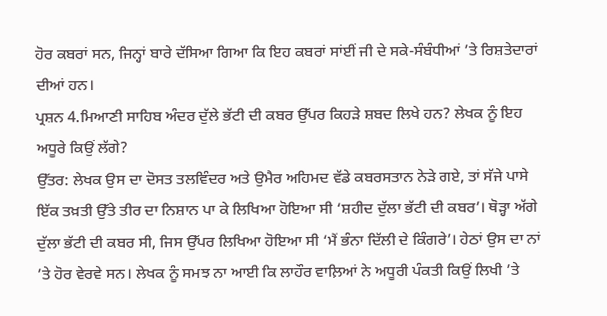ਹੋਰ ਕਬਰਾਂ ਸਨ, ਜਿਨ੍ਹਾਂ ਬਾਰੇ ਦੱਸਿਆ ਗਿਆ ਕਿ ਇਹ ਕਬਰਾਂ ਸਾਂਈਂ ਜੀ ਦੇ ਸਕੇ-ਸੰਬੰਧੀਆਂ ’ਤੇ ਰਿਸ਼ਤੇਦਾਰਾਂ ਦੀਆਂ ਹਨ।
ਪ੍ਰਸ਼ਨ 4.ਮਿਆਣੀ ਸਾਹਿਬ ਅੰਦਰ ਦੁੱਲੇ ਭੱਟੀ ਦੀ ਕਬਰ ਉੱਪਰ ਕਿਹੜੇ ਸ਼ਬਦ ਲਿਖੇ ਹਨ? ਲੇਖਕ ਨੂੰ ਇਹ ਅਧੂਰੇ ਕਿਉਂ ਲੱਗੇ?
ਉੱਤਰ: ਲੇਖਕ ਉਸ ਦਾ ਦੋਸਤ ਤਲਵਿੰਦਰ ਅਤੇ ਉਮੈਰ ਅਹਿਮਦ ਵੱਡੇ ਕਬਰਸਤਾਨ ਨੇੜੇ ਗਏ, ਤਾਂ ਸੱਜੇ ਪਾਸੇ ਇੱਕ ਤਖ਼ਤੀ ਉੱਤੇ ਤੀਰ ਦਾ ਨਿਸ਼ਾਨ ਪਾ ਕੇ ਲਿਖਿਆ ਹੋਇਆ ਸੀ ‘ਸ਼ਹੀਦ ਦੁੱਲਾ ਭੱਟੀ ਦੀ ਕਬਰ’। ਥੋੜ੍ਹਾ ਅੱਗੇ ਦੁੱਲਾ ਭੱਟੀ ਦੀ ਕਬਰ ਸੀ, ਜਿਸ ਉੱਪਰ ਲਿਖਿਆ ਹੋਇਆ ਸੀ ‘ਮੈਂ ਭੰਨਾ ਦਿੱਲੀ ਦੇ ਕਿੰਗਰੇ’। ਹੇਠਾਂ ਉਸ ਦਾ ਨਾਂ ’ਤੇ ਹੋਰ ਵੇਰਵੇ ਸਨ। ਲੇਖਕ ਨੂੰ ਸਮਝ ਨਾ ਆਈ ਕਿ ਲਾਹੌਰ ਵਾਲ਼ਿਆਂ ਨੇ ਅਧੂਰੀ ਪੰਕਤੀ ਕਿਉਂ ਲਿਖੀ ’ਤੇ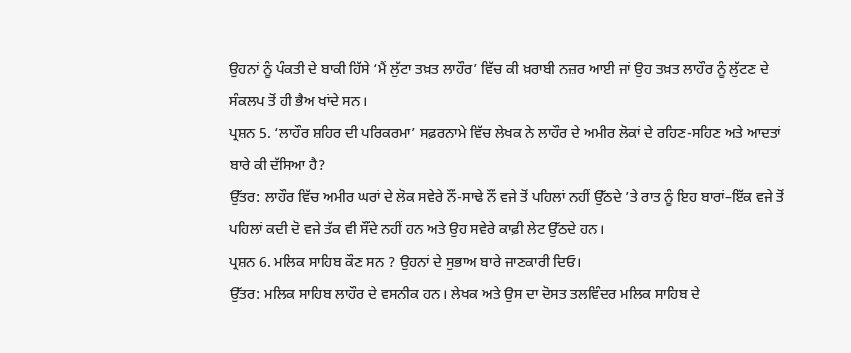ਉਹਨਾਂ ਨੂੰ ਪੰਕਤੀ ਦੇ ਬਾਕੀ ਹਿੱਸੇ ‘ਮੈਂ ਲੁੱਟਾ ਤਖ਼ਤ ਲਾਹੌਰ’ ਵਿੱਚ ਕੀ ਖ਼ਰਾਬੀ ਨਜ਼ਰ ਆਈ ਜਾਂ ਉਹ ਤਖ਼ਤ ਲਾਹੌਰ ਨੂੰ ਲੁੱਟਣ ਦੇ ਸੰਕਲਪ ਤੋਂ ਹੀ ਭੈਅ ਖਾਂਦੇ ਸਨ।
ਪ੍ਰਸ਼ਨ 5. ‘ਲਾਹੌਰ ਸ਼ਹਿਰ ਦੀ ਪਰਿਕਰਮਾ’ ਸਫ਼ਰਨਾਮੇ ਵਿੱਚ ਲੇਖਕ ਨੇ ਲਾਹੌਰ ਦੇ ਅਮੀਰ ਲੋਕਾਂ ਦੇ ਰਹਿਣ-ਸਹਿਣ ਅਤੇ ਆਦਤਾਂ ਬਾਰੇ ਕੀ ਦੱਸਿਆ ਹੈ?
ਉੱਤਰ: ਲਾਹੌਰ ਵਿੱਚ ਅਮੀਰ ਘਰਾਂ ਦੇ ਲੋਕ ਸਵੇਰੇ ਨੌਂ-ਸਾਢੇ ਨੌਂ ਵਜੇ ਤੋਂ ਪਹਿਲਾਂ ਨਹੀਂ ਉੱਠਦੇ ’ਤੇ ਰਾਤ ਨੂੰ ਇਹ ਬਾਰਾਂ–ਇੱਕ ਵਜੇ ਤੋਂ ਪਹਿਲਾਂ ਕਦੀ ਦੋ ਵਜੇ ਤੱਕ ਵੀ ਸੌਂਦੇ ਨਹੀਂ ਹਨ ਅਤੇ ਉਹ ਸਵੇਰੇ ਕਾਫ਼ੀ ਲੇਟ ਉੱਠਦੇ ਹਨ।
ਪ੍ਰਸ਼ਨ 6. ਮਲਿਕ ਸਾਹਿਬ ਕੌਣ ਸਨ ? ਉਹਨਾਂ ਦੇ ਸੁਭਾਅ ਬਾਰੇ ਜਾਣਕਾਰੀ ਦਿਓ।
ਉੱਤਰ: ਮਲਿਕ ਸਾਹਿਬ ਲਾਹੌਰ ਦੇ ਵਸਨੀਕ ਹਨ। ਲੇਖਕ ਅਤੇ ਉਸ ਦਾ ਦੋਸਤ ਤਲਵਿੰਦਰ ਮਲਿਕ ਸਾਹਿਬ ਦੇ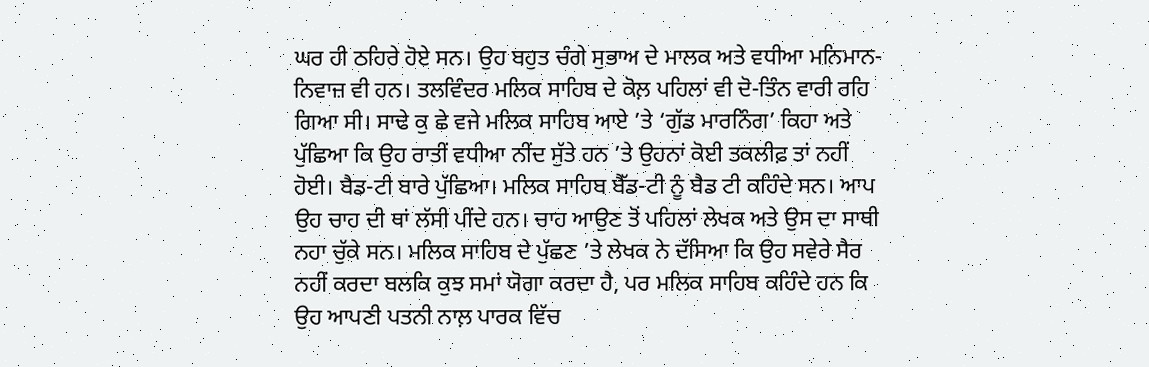ਘਰ ਹੀ ਠਹਿਰੇ ਹੋਏ ਸਨ। ਉਹ ਬਹੁਤ ਚੰਗੇ ਸੁਭਾਅ ਦੇ ਮਾਲਕ ਅਤੇ ਵਧੀਆ ਮਨਿਮਾਨ-ਨਿਵਾਜ਼ ਵੀ ਹਨ। ਤਲਵਿੰਦਰ ਮਲਿਕ ਸਾਹਿਬ ਦੇ ਕੋਲ਼ ਪਹਿਲਾਂ ਵੀ ਦੋ-ਤਿੰਨ ਵਾਰੀ ਰਹਿ ਗਿਆ ਸੀ। ਸਾਢੇ ਕੁ ਛੇ ਵਜੇ ਮਲਿਕ ਸਾਹਿਬ ਆਏ ’ਤੇ ‘ਗੁੱਡ ਮਾਰਨਿੰਗ’ ਕਿਹਾ ਅਤੇ ਪੁੱਛਿਆ ਕਿ ਉਹ ਰਾਤੀਂ ਵਧੀਆ ਨੀਂਦ ਸੁੱਤੇ ਹਨ ’ਤੇ ਉਹਨਾਂ ਕੋਈ ਤਕਲੀਫ਼ ਤਾਂ ਨਹੀਂ ਹੋਈ। ਬੈਡ-ਟੀ ਬਾਰੇ ਪੁੱਛਿਆ। ਮਲਿਕ ਸਾਹਿਬ ਬੈੱਡ-ਟੀ ਨੂੰ ਬੈਡ ਟੀ ਕਹਿੰਦੇ ਸਨ। ਆਪ ਉਹ ਚਾਹ ਦੀ ਥਾਂ ਲੱਸੀ ਪੀਂਦੇ ਹਨ। ਚਾਹ ਆਉਣ ਤੋਂ ਪਹਿਲਾਂ ਲੇਖਕ ਅਤੇ ਉਸ ਦਾ ਸਾਥੀ ਨਹਾ ਚੁੱਕੇ ਸਨ। ਮਲਿਕ ਸਾਹਿਬ ਦੇ ਪੁੱਛਣ ’ਤੇ ਲੇਖਕ ਨੇ ਦੱਸਿਆ ਕਿ ਉਹ ਸਵੇਰੇ ਸੈਰ ਨਹੀਂ ਕਰਦਾ ਬਲਕਿ ਕੁਝ ਸਮਾਂ ਯੋਗਾ ਕਰਦਾ ਹੈ, ਪਰ ਮਲਿਕ ਸਾਹਿਬ ਕਹਿੰਦੇ ਹਨ ਕਿ ਉਹ ਆਪਣੀ ਪਤਨੀ ਨਾਲ਼ ਪਾਰਕ ਵਿੱਚ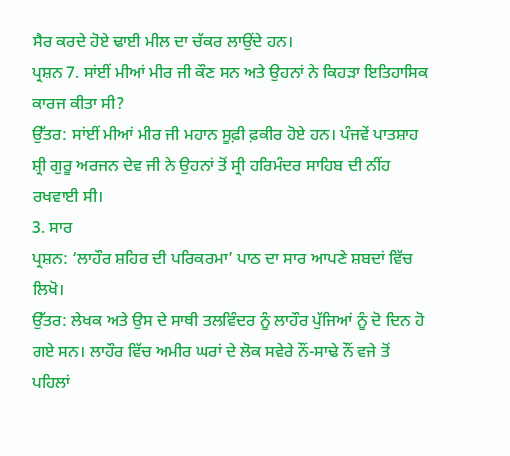ਸੈਰ ਕਰਦੇ ਹੋਏ ਢਾਈ ਮੀਲ ਦਾ ਚੱਕਰ ਲਾਉਂਦੇ ਹਨ।
ਪ੍ਰਸ਼ਨ 7. ਸਾਂਈਂ ਮੀਆਂ ਮੀਰ ਜੀ ਕੌਣ ਸਨ ਅਤੇ ਉਹਨਾਂ ਨੇ ਕਿਹੜਾ ਇਤਿਹਾਸਿਕ ਕਾਰਜ ਕੀਤਾ ਸੀ?
ਉੱਤਰ: ਸਾਂਈਂ ਮੀਆਂ ਮੀਰ ਜੀ ਮਹਾਨ ਸੂਫ਼ੀ ਫ਼ਕੀਰ ਹੋਏ ਹਨ। ਪੰਜਵੇਂ ਪਾਤਸ਼ਾਹ ਸ਼੍ਰੀ ਗੁਰੂ ਅਰਜਨ ਦੇਵ ਜੀ ਨੇ ਉਹਨਾਂ ਤੋਂ ਸ੍ਰੀ ਹਰਿਮੰਦਰ ਸਾਹਿਬ ਦੀ ਨੀਂਹ ਰਖਵਾਈ ਸੀ।
3. ਸਾਰ
ਪ੍ਰਸ਼ਨ: ‘ਲਾਹੌਰ ਸ਼ਹਿਰ ਦੀ ਪਰਿਕਰਮਾ’ ਪਾਠ ਦਾ ਸਾਰ ਆਪਣੇ ਸ਼ਬਦਾਂ ਵਿੱਚ ਲਿਖੋ।
ਉੱਤਰ: ਲੇਖਕ ਅਤੇ ਉਸ ਦੇ ਸਾਥੀ ਤਲਵਿੰਦਰ ਨੂੰ ਲਾਹੌਰ ਪੁੱਜਿਆਂ ਨੂੰ ਦੋ ਦਿਨ ਹੋ ਗਏ ਸਨ। ਲਾਹੌਰ ਵਿੱਚ ਅਮੀਰ ਘਰਾਂ ਦੇ ਲੋਕ ਸਵੇਰੇ ਨੌਂ-ਸਾਢੇ ਨੌਂ ਵਜੇ ਤੋਂ ਪਹਿਲਾਂ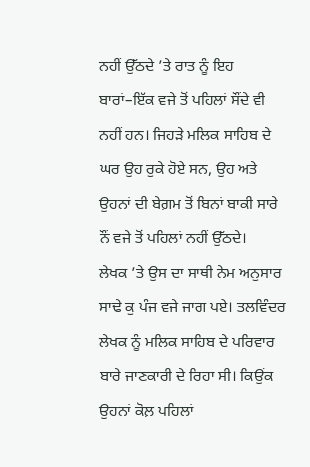ਨਹੀਂ ਉੱਠਦੇ ’ਤੇ ਰਾਤ ਨੂੰ ਇਹ ਬਾਰਾਂ–ਇੱਕ ਵਜੇ ਤੋਂ ਪਹਿਲਾਂ ਸੌਂਦੇ ਵੀ ਨਹੀਂ ਹਨ। ਜਿਹੜੇ ਮਲਿਕ ਸਾਹਿਬ ਦੇ ਘਰ ਉਹ ਰੁਕੇ ਹੋਏ ਸਨ, ਉਹ ਅਤੇ ਉਹਨਾਂ ਦੀ ਬੇਗ਼ਮ ਤੋਂ ਬਿਨਾਂ ਬਾਕੀ ਸਾਰੇ ਨੌਂ ਵਜੇ ਤੋਂ ਪਹਿਲਾਂ ਨਹੀਂ ਉੱਠਦੇ।
ਲੇਖਕ ’ਤੇ ਉਸ ਦਾ ਸਾਥੀ ਨੇਮ ਅਨੁਸਾਰ ਸਾਢੇ ਕੁ ਪੰਜ ਵਜੇ ਜਾਗ ਪਏ। ਤਲਵਿੰਦਰ ਲੇਖਕ ਨੂੰ ਮਲਿਕ ਸਾਹਿਬ ਦੇ ਪਰਿਵਾਰ ਬਾਰੇ ਜਾਣਕਾਰੀ ਦੇ ਰਿਹਾ ਸੀ। ਕਿਉਂਕ ਉਹਨਾਂ ਕੋਲ਼ ਪਹਿਲਾਂ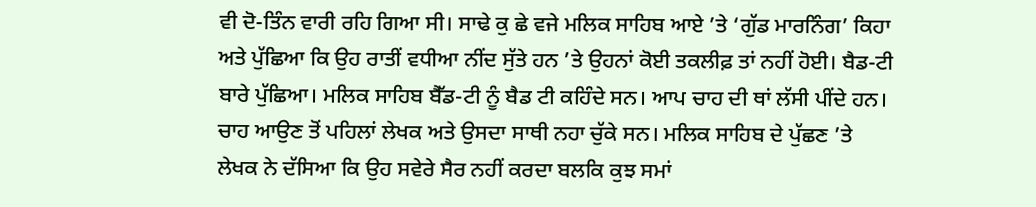ਵੀ ਦੋ-ਤਿੰਨ ਵਾਰੀ ਰਹਿ ਗਿਆ ਸੀ। ਸਾਢੇ ਕੁ ਛੇ ਵਜੇ ਮਲਿਕ ਸਾਹਿਬ ਆਏ ’ਤੇ ‘ਗੁੱਡ ਮਾਰਨਿੰਗ’ ਕਿਹਾ ਅਤੇ ਪੁੱਛਿਆ ਕਿ ਉਹ ਰਾਤੀਂ ਵਧੀਆ ਨੀਂਦ ਸੁੱਤੇ ਹਨ ’ਤੇ ਉਹਨਾਂ ਕੋਈ ਤਕਲੀਫ਼ ਤਾਂ ਨਹੀਂ ਹੋਈ। ਬੈਡ-ਟੀ ਬਾਰੇ ਪੁੱਛਿਆ। ਮਲਿਕ ਸਾਹਿਬ ਬੈੱਡ-ਟੀ ਨੂੰ ਬੈਡ ਟੀ ਕਹਿੰਦੇ ਸਨ। ਆਪ ਚਾਹ ਦੀ ਥਾਂ ਲੱਸੀ ਪੀਂਦੇ ਹਨ। ਚਾਹ ਆਉਣ ਤੋਂ ਪਹਿਲਾਂ ਲੇਖਕ ਅਤੇ ਉਸਦਾ ਸਾਥੀ ਨਹਾ ਚੁੱਕੇ ਸਨ। ਮਲਿਕ ਸਾਹਿਬ ਦੇ ਪੁੱਛਣ ’ਤੇ ਲੇਖਕ ਨੇ ਦੱਸਿਆ ਕਿ ਉਹ ਸਵੇਰੇ ਸੈਰ ਨਹੀਂ ਕਰਦਾ ਬਲਕਿ ਕੁਝ ਸਮਾਂ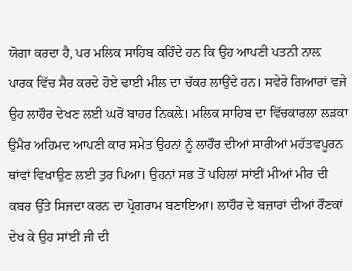ਯੋਗਾ ਕਰਦਾ ਹੈ, ਪਰ ਮਲਿਕ ਸਾਹਿਬ ਕਹਿੰਦੇ ਹਨ ਕਿ ਉਹ ਆਪਣੀ ਪਤਨੀ ਨਾਲ਼ ਪਾਰਕ ਵਿੱਚ ਸੈਰ ਕਰਦੇ ਹੋਏ ਢਾਈ ਮੀਲ ਦਾ ਚੱਕਰ ਲਾਉਂਦੇ ਹਨ। ਸਵੇਰੇ ਗਿਆਰਾਂ ਵਜੇ ਉਹ ਲਾਹੌਰ ਦੇਖਣ ਲਈ ਘਰੋਂ ਬਾਹਰ ਨਿਕਲ਼ੇ। ਮਲਿਕ ਸਾਹਿਬ ਦਾ ਵਿੱਚਕਾਰਲਾ ਲੜਕਾ ਉਮੈਰ ਅਹਿਮਦ ਆਪਣੀ ਕਾਰ ਸਮੇਤ ਉਹਨਾਂ ਨੂੰ ਲਾਹੌਰ ਦੀਆਂ ਸਾਰੀਆਂ ਮਹੱਤਵਪੂਰਨ ਥਾਂਵਾਂ ਵਿਖਾਉਣ ਲਈ ਤੁਰ ਪਿਆ। ਉਹਨਾਂ ਸਭ ਤੋਂ ਪਹਿਲਾਂ ਸਾਂਈਂ ਮੀਆਂ ਮੀਰ ਦੀ ਕਬਰ ਉੱਤੇ ਸਿਜਦਾ ਕਰਨ ਦਾ ਪ੍ਰੋਗਰਾਮ ਬਣਾਇਆ। ਲਾਹੌਰ ਦੇ ਬਜ਼ਾਰਾਂ ਦੀਆਂ ਰੌਣਕਾਂ ਦੇਖ ਕੇ ਉਹ ਸਾਂਈਂ ਜੀ ਦੀ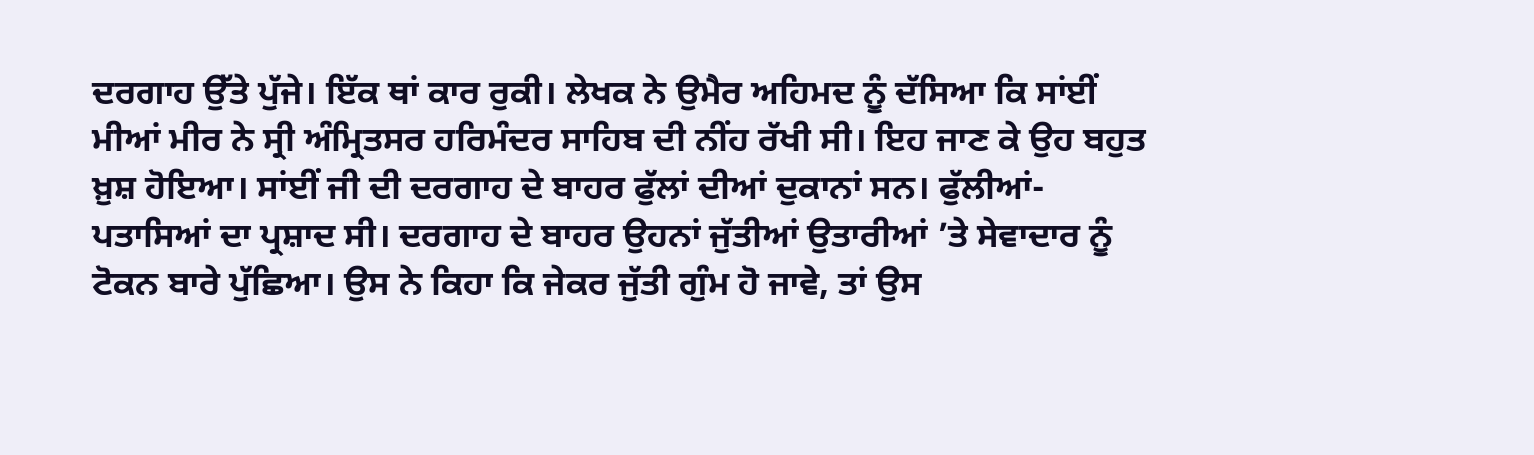ਦਰਗਾਹ ਉੱਤੇ ਪੁੱਜੇ। ਇੱਕ ਥਾਂ ਕਾਰ ਰੁਕੀ। ਲੇਖਕ ਨੇ ਉਮੈਰ ਅਹਿਮਦ ਨੂੰ ਦੱਸਿਆ ਕਿ ਸਾਂਈਂ ਮੀਆਂ ਮੀਰ ਨੇ ਸ੍ਰੀ ਅੰਮ੍ਰਿਤਸਰ ਹਰਿਮੰਦਰ ਸਾਹਿਬ ਦੀ ਨੀਂਹ ਰੱਖੀ ਸੀ। ਇਹ ਜਾਣ ਕੇ ਉਹ ਬਹੁਤ ਖ਼ੁਸ਼ ਹੋਇਆ। ਸਾਂਈਂ ਜੀ ਦੀ ਦਰਗਾਹ ਦੇ ਬਾਹਰ ਫੁੱਲਾਂ ਦੀਆਂ ਦੁਕਾਨਾਂ ਸਨ। ਫੁੱਲੀਆਂ-ਪਤਾਸਿਆਂ ਦਾ ਪ੍ਰਸ਼ਾਦ ਸੀ। ਦਰਗਾਹ ਦੇ ਬਾਹਰ ਉਹਨਾਂ ਜੁੱਤੀਆਂ ਉਤਾਰੀਆਂ ’ਤੇ ਸੇਵਾਦਾਰ ਨੂੰ ਟੋਕਨ ਬਾਰੇ ਪੁੱਛਿਆ। ਉਸ ਨੇ ਕਿਹਾ ਕਿ ਜੇਕਰ ਜੁੱਤੀ ਗੁੰਮ ਹੋ ਜਾਵੇ, ਤਾਂ ਉਸ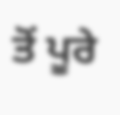ਤੋਂ ਪੂਰੇ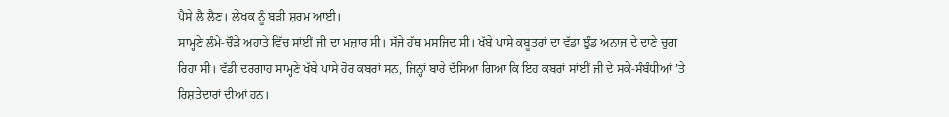ਪੈਸੇ ਲੈ ਲੈਣ। ਲੇਖਕ ਨੂੰ ਬੜੀ ਸ਼ਰਮ ਆਈ।
ਸਾਮ੍ਹਣੇ ਲੰਮੇ-ਚੌੜੇ ਅਹਾਤੇ ਵਿੱਚ ਸਾਂਈਂ ਜੀ ਦਾ ਮਜ਼ਾਰ ਸੀ। ਸੱਜੇ ਹੱਥ ਮਸਜਿਦ ਸੀ। ਖੱਬੇ ਪਾਸੇ ਕਬੂਤਰਾਂ ਦਾ ਵੱਡਾ ਝੁੰਡ ਅਨਾਜ ਦੇ ਦਾਣੇ ਚੁਗ ਰਿਹਾ ਸੀ। ਵੱਡੀ ਦਰਗਾਹ ਸਾਮ੍ਹਣੇ ਖੱਬੇ ਪਾਸੇ ਹੋਰ ਕਬਰਾਂ ਸਨ, ਜਿਨ੍ਹਾਂ ਬਾਰੇ ਦੱਸਿਆ ਗਿਆ ਕਿ ਇਹ ਕਬਰਾਂ ਸਾਂਈਂ ਜੀ ਦੇ ਸਕੇ-ਸੰਬੰਧੀਆਂ ’ਤੇ ਰਿਸ਼ਤੇਦਾਰਾਂ ਦੀਆਂ ਹਨ।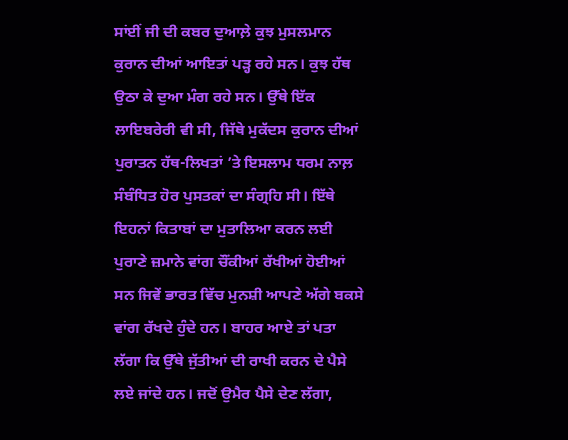ਸਾਂਈਂ ਜੀ ਦੀ ਕਬਰ ਦੁਆਲ਼ੇ ਕੁਝ ਮੁਸਲਮਾਨ ਕੁਰਾਨ ਦੀਆਂ ਆਇਤਾਂ ਪੜ੍ਹ ਰਹੇ ਸਨ। ਕੁਝ ਹੱਥ ਉਠਾ ਕੇ ਦੁਆ ਮੰਗ ਰਹੇ ਸਨ। ਉੱਥੇ ਇੱਕ ਲਾਇਬਰੇਰੀ ਵੀ ਸੀ, ਜਿੱਥੇ ਮੁਕੱਦਸ ਕੁਰਾਨ ਦੀਆਂ ਪੁਰਾਤਨ ਹੱਥ-ਲਿਖਤਾਂ ’ਤੇ ਇਸਲਾਮ ਧਰਮ ਨਾਲ਼ ਸੰਬੰਧਿਤ ਹੋਰ ਪੁਸਤਕਾਂ ਦਾ ਸੰਗ੍ਰਹਿ ਸੀ। ਇੱਥੇ ਇਹਨਾਂ ਕਿਤਾਬਾਂ ਦਾ ਮੁਤਾਲਿਆ ਕਰਨ ਲਈ ਪੁਰਾਣੇ ਜ਼ਮਾਨੇ ਵਾਂਗ ਚੌਂਕੀਆਂ ਰੱਖੀਆਂ ਹੋਈਆਂ ਸਨ ਜਿਵੇਂ ਭਾਰਤ ਵਿੱਚ ਮੁਨਸ਼ੀ ਆਪਣੇ ਅੱਗੇ ਬਕਸੇ ਵਾਂਗ ਰੱਖਦੇ ਹੁੰਦੇ ਹਨ। ਬਾਹਰ ਆਏ ਤਾਂ ਪਤਾ ਲੱਗਾ ਕਿ ਉੱਥੇ ਜੁੱਤੀਆਂ ਦੀ ਰਾਖੀ ਕਰਨ ਦੇ ਪੈਸੇ ਲਏ ਜਾਂਦੇ ਹਨ। ਜਦੋਂ ਉਮੈਰ ਪੈਸੇ ਦੇਣ ਲੱਗਾ,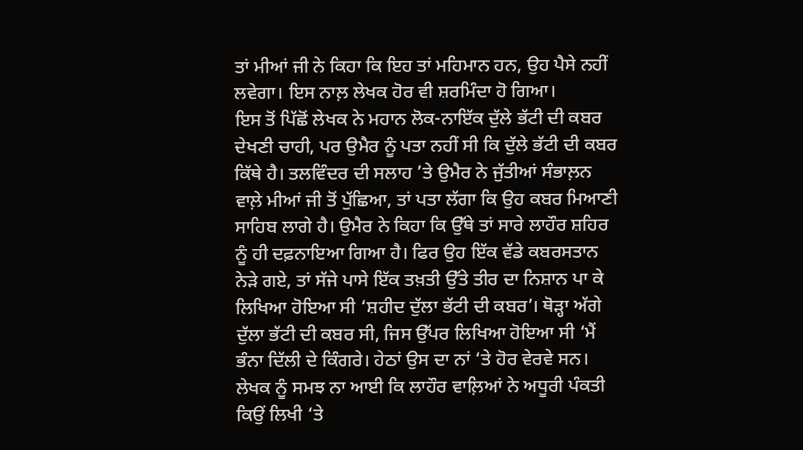ਤਾਂ ਮੀਆਂ ਜੀ ਨੇ ਕਿਹਾ ਕਿ ਇਹ ਤਾਂ ਮਹਿਮਾਨ ਹਨ, ਉਹ ਪੈਸੇ ਨਹੀਂ ਲਵੇਗਾ। ਇਸ ਨਾਲ਼ ਲੇਖਕ ਹੋਰ ਵੀ ਸ਼ਰਮਿੰਦਾ ਹੋ ਗਿਆ।
ਇਸ ਤੋਂ ਪਿੱਛੋਂ ਲੇਖਕ ਨੇ ਮਹਾਨ ਲੋਕ-ਨਾਇੱਕ ਦੁੱਲੇ ਭੱਟੀ ਦੀ ਕਬਰ ਦੇਖਣੀ ਚਾਹੀ, ਪਰ ਉਮੈਰ ਨੂੰ ਪਤਾ ਨਹੀਂ ਸੀ ਕਿ ਦੁੱਲੇ ਭੱਟੀ ਦੀ ਕਬਰ ਕਿੱਥੇ ਹੈ। ਤਲਵਿੰਦਰ ਦੀ ਸਲਾਹ ’ਤੇ ਉਮੈਰ ਨੇ ਜੁੱਤੀਆਂ ਸੰਭਾਲ਼ਨ ਵਾਲ਼ੇ ਮੀਆਂ ਜੀ ਤੋਂ ਪੁੱਛਿਆ, ਤਾਂ ਪਤਾ ਲੱਗਾ ਕਿ ਉਹ ਕਬਰ ਮਿਆਣੀ ਸਾਹਿਬ ਲਾਗੇ ਹੈ। ਉਮੈਰ ਨੇ ਕਿਹਾ ਕਿ ਉੱਥੇ ਤਾਂ ਸਾਰੇ ਲਾਹੌਰ ਸ਼ਹਿਰ ਨੂੰ ਹੀ ਦਫ਼ਨਾਇਆ ਗਿਆ ਹੈ। ਫਿਰ ਉਹ ਇੱਕ ਵੱਡੇ ਕਬਰਸਤਾਨ ਨੇੜੇ ਗਏ, ਤਾਂ ਸੱਜੇ ਪਾਸੇ ਇੱਕ ਤਖ਼ਤੀ ਉੱਤੇ ਤੀਰ ਦਾ ਨਿਸ਼ਾਨ ਪਾ ਕੇ ਲਿਖਿਆ ਹੋਇਆ ਸੀ ‘ਸ਼ਹੀਦ ਦੁੱਲਾ ਭੱਟੀ ਦੀ ਕਬਰ’। ਥੋੜ੍ਹਾ ਅੱਗੇ ਦੁੱਲਾ ਭੱਟੀ ਦੀ ਕਬਰ ਸੀ, ਜਿਸ ਉੱਪਰ ਲਿਖਿਆ ਹੋਇਆ ਸੀ ‘ਮੈਂ ਭੰਨਾ ਦਿੱਲੀ ਦੇ ਕਿੰਗਰੇ। ਹੇਠਾਂ ਉਸ ਦਾ ਨਾਂ ‘ਤੇ ਹੋਰ ਵੇਰਵੇ ਸਨ। ਲੇਖਕ ਨੂੰ ਸਮਝ ਨਾ ਆਈ ਕਿ ਲਾਹੌਰ ਵਾਲ਼ਿਆਂ ਨੇ ਅਧੂਰੀ ਪੰਕਤੀ ਕਿਉਂ ਲਿਖੀ ‘ਤੇ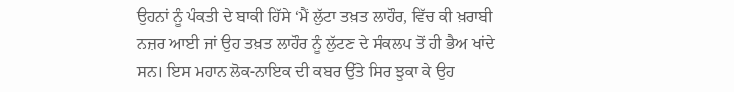ਉਹਨਾਂ ਨੂੰ ਪੰਕਤੀ ਦੇ ਬਾਕੀ ਹਿੱਸੇ ‘ਮੈਂ ਲੁੱਟਾ ਤਖ਼ਤ ਲਾਹੌਰ, ਵਿੱਚ ਕੀ ਖ਼ਰਾਬੀ ਨਜ਼ਰ ਆਈ ਜਾਂ ਉਹ ਤਖ਼ਤ ਲਾਹੌਰ ਨੂੰ ਲੁੱਟਣ ਦੇ ਸੰਕਲਪ ਤੋਂ ਹੀ ਭੈਅ ਖਾਂਦੇ ਸਨ। ਇਸ ਮਹਾਨ ਲੋਕ-ਨਾਇਕ ਦੀ ਕਬਰ ਉੱਤੇ ਸਿਰ ਝੁਕਾ ਕੇ ਉਹ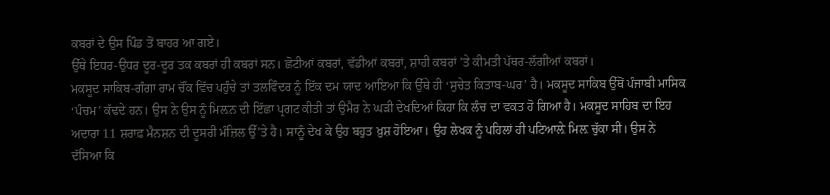ਕਬਰਾਂ ਦੇ ਉਸ ਪਿੰਡ ਤੋਂ ਬਾਹਰ ਆ ਗਏ।
ਉੱਥੇ ਇਧਰ-ਉਧਰ ਦੂਰ-ਦੂਰ ਤਕ ਕਬਰਾਂ ਹੀ ਕਬਰਾਂ ਸਨ। ਛੋਟੀਆਂ ਕਬਰਾਂ, ਵੱਡੀਆਂ ਕਬਰਾਂ, ਸ਼ਾਹੀ ਕਬਰਾਂ ’ਤੇ ਕੀਮਤੀ ਪੱਥਰ-ਲੱਗੀਆਂ ਕਬਰਾਂ।
ਮਕਸੂਦ ਸਾਕਿਬ-ਗੰਗਾ ਰਾਮ ਚੌਂਕ ਵਿੱਚ ਪਹੁੰਚੇ ਤਾਂ ਤਲਵਿੰਦਰ ਨੂੰ ਇੱਕ ਦਮ ਯਾਦ ਆਇਆ ਕਿ ਉੱਥੇ ਹੀ ‘ਸੁਚੇਤ ਕਿਤਾਬ-ਘਰ’ ਹੈ। ਮਕਸੂਦ ਸਾਕਿਬ ਉੱਥੋਂ ਪੰਜਾਬੀ ਮਾਸਿਕ ‘ਪੰਚਮ’ ਕੱਢਦੇ ਹਨ। ਉਸ ਨੇ ਉਸ ਨੂੰ ਮਿਲ਼ਨ ਦੀ ਇੱਛਾ ਪ੍ਰਗਟ ਕੀਤੀ ਤਾਂ ਉਮੈਰ ਨੇ ਘੜੀ ਦੇਖਦਿਆਂ ਕਿਹਾ ਕਿ ਲੰਚ ਦਾ ਵਕਤ ਹੋ ਗਿਆ ਹੈ। ਮਕਸੂਦ ਸਾਹਿਬ ਦਾ ਇਹ ਅਦਾਰਾ 11 ਸ਼ਰਾਫ਼ ਮੈਨਸ਼ਨ ਦੀ ਦੂਸਰੀ ਮੰਜ਼ਿਲ ਉੱ’ਤੇ ਹੈ। ਸਾਨੂੰ ਦੇਖ ਕੇ ਉਹ ਬਹੁਤ ਖ਼ੁਸ਼ ਹੋਇਆ। ਉਹ ਲੇਖਕ ਨੂੰ ਪਹਿਲਾਂ ਹੀ ਪਟਿਆਲ਼ੇ ਮਿਲ਼ ਚੁੱਕਾ ਸੀ। ਉਸ ਨੇ ਦੱਸਿਆ ਕਿ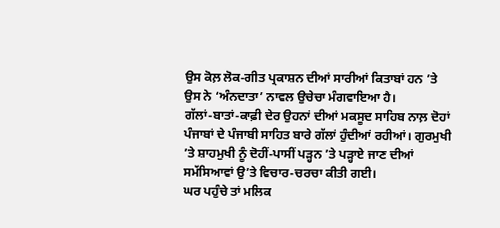ਉਸ ਕੋਲ਼ ਲੋਕ-ਗੀਤ ਪ੍ਰਕਾਸ਼ਨ ਦੀਆਂ ਸਾਰੀਆਂ ਕਿਤਾਬਾਂ ਹਨ ’ਤੇ ਉਸ ਨੇ ‘ਅੰਨਦਾਤਾ’ ਨਾਵਲ ਉਚੇਚਾ ਮੰਗਵਾਇਆ ਹੈ।
ਗੱਲਾਂ-ਬਾਤਾਂ-ਕਾਫ਼ੀ ਦੇਰ ਉਹਨਾਂ ਦੀਆਂ ਮਕਸੂਦ ਸਾਹਿਬ ਨਾਲ਼ ਦੋਹਾਂ ਪੰਜਾਬਾਂ ਦੇ ਪੰਜਾਬੀ ਸਾਹਿਤ ਬਾਰੇ ਗੱਲਾਂ ਹੁੰਦੀਆਂ ਰਹੀਆਂ। ਗੁਰਮੁਖੀ ’ਤੇ ਸ਼ਾਹਮੁਖੀ ਨੂੰ ਦੋਹੀਂ-ਪਾਸੀਂ ਪੜ੍ਹਨ ’ਤੇ ਪੜ੍ਹਾਏ ਜਾਣ ਦੀਆਂ ਸਮੱਸਿਆਵਾਂ ਉ’ਤੇ ਵਿਚਾਰ-ਚਰਚਾ ਕੀਤੀ ਗਈ।
ਘਰ ਪਹੁੰਚੇ ਤਾਂ ਮਲਿਕ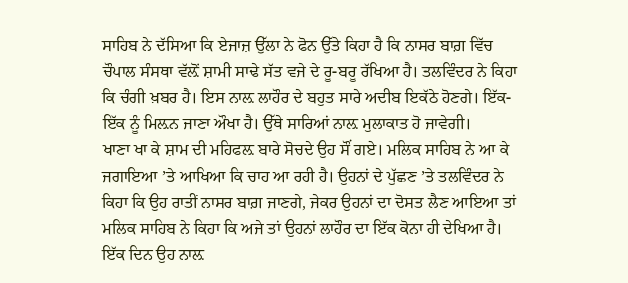ਸਾਹਿਬ ਨੇ ਦੱਸਿਆ ਕਿ ਏਜਾਜ਼ ਉੱਲਾ ਨੇ ਫੋਨ ਉੱਤੇ ਕਿਹਾ ਹੈ ਕਿ ਨਾਸਰ ਬਾਗ਼ ਵਿੱਚ ਚੌਪਾਲ ਸੰਸਥਾ ਵੱਲ਼ੋਂ ਸ਼ਾਮੀ ਸਾਢੇ ਸੱਤ ਵਜੇ ਦੇ ਰੂ-ਬਰੂ ਰੱਖਿਆ ਹੈ। ਤਲਵਿੰਦਰ ਨੇ ਕਿਹਾ ਕਿ ਚੰਗੀ ਖ਼ਬਰ ਹੈ। ਇਸ ਨਾਲ਼ ਲਾਹੌਰ ਦੇ ਬਹੁਤ ਸਾਰੇ ਅਦੀਬ ਇਕੱਠੇ ਹੋਣਗੇ। ਇੱਕ-ਇੱਕ ਨੂੰ ਮਿਲ਼ਨ ਜਾਣਾ ਔਖਾ ਹੈ। ਉੱਥੇ ਸਾਰਿਆਂ ਨਾਲ਼ ਮੁਲਾਕਾਤ ਹੋ ਜਾਵੇਗੀ।
ਖਾਣਾ ਖਾ ਕੇ ਸ਼ਾਮ ਦੀ ਮਹਿਫਲ਼ ਬਾਰੇ ਸੋਚਦੇ ਉਹ ਸੌਂ ਗਏ। ਮਲਿਕ ਸਾਹਿਬ ਨੇ ਆ ਕੇ ਜਗਾਇਆ ’ਤੇ ਆਖਿਆ ਕਿ ਚਾਹ ਆ ਰਹੀ ਹੈ। ਉਹਨਾਂ ਦੇ ਪੁੱਛਣ ’ਤੇ ਤਲਵਿੰਦਰ ਨੇ ਕਿਹਾ ਕਿ ਉਹ ਰਾਤੀਂ ਨਾਸਰ ਬਾਗ਼ ਜਾਣਗੇ, ਜੇਕਰ ਉਹਨਾਂ ਦਾ ਦੋਸਤ ਲੈਣ ਆਇਆ ਤਾਂ ਮਲਿਕ ਸਾਹਿਬ ਨੇ ਕਿਹਾ ਕਿ ਅਜੇ ਤਾਂ ਉਹਨਾਂ ਲਾਹੌਰ ਦਾ ਇੱਕ ਕੋਨਾ ਹੀ ਦੇਖਿਆ ਹੈ। ਇੱਕ ਦਿਨ ਉਹ ਨਾਲ਼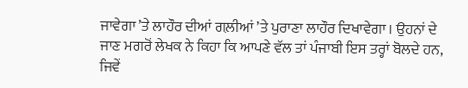ਜਾਵੇਗਾ ’ਤੇ ਲਾਹੌਰ ਦੀਆਂ ਗਲ਼ੀਆਂ ’ਤੇ ਪੁਰਾਣਾ ਲਾਹੌਰ ਦਿਖਾਵੇਗਾ। ਉਹਨਾਂ ਦੇ ਜਾਣ ਮਗਰੋਂ ਲੇਖਕ ਨੇ ਕਿਹਾ ਕਿ ਆਪਣੇ ਵੱਲ ਤਾਂ ਪੰਜਾਬੀ ਇਸ ਤਰ੍ਹਾਂ ਬੋਲਦੇ ਹਨ, ਜਿਵੇਂ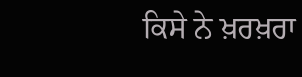ਕਿਸੇ ਨੇ ਖ਼ਰਖ਼ਰਾ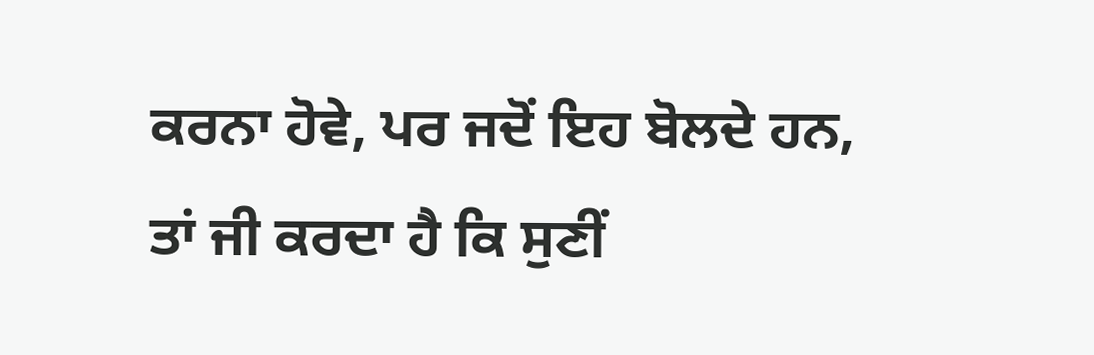ਕਰਨਾ ਹੋਵੇ, ਪਰ ਜਦੋਂ ਇਹ ਬੋਲਦੇ ਹਨ, ਤਾਂ ਜੀ ਕਰਦਾ ਹੈ ਕਿ ਸੁਣੀਂ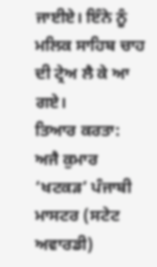ਜਾਈਏ। ਇੰਨੇ ਨੂੰ ਮਲਿਕ ਸਾਹਿਬ ਚਾਹ ਦੀ ਟ੍ਰੇਅ ਲੈ ਕੇ ਆ ਗਏ।
ਤਿਆਰ ਕਰਤਾ:
ਅਜੈ ਕੁਮਾਰ ‘ਖਟਕੜ’ ਪੰਜਾਬੀ ਮਾਸਟਰ (ਸਟੇਟ ਅਵਾਰਡੀ)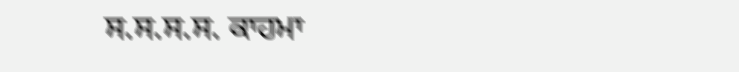ਸ.ਸ.ਸ.ਸ. ਕਾਹਮਾ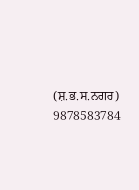(ਸ਼.ਭ.ਸ.ਨਗਰ) 9878583784